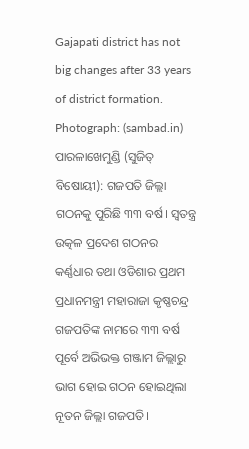Gajapati district has not big changes after 33 years of district formation. Photograph: (sambad.in)
ପାରଳାଖେମୁଣ୍ଡି (ସୁଜିତ୍ ବିଷୋୟୀ): ଗଜପତି ଜିଲ୍ଲା ଗଠନକୁ ପୁରିଛି ୩୩ ବର୍ଷ। ସ୍ଵତନ୍ତ୍ର ଉତ୍କଳ ପ୍ରଦେଶ ଗଠନର କର୍ଣ୍ଣଧାର ତଥା ଓଡିଶାର ପ୍ରଥମ ପ୍ରଧାନମନ୍ତ୍ରୀ ମହାରାଜା କୃଷ୍ଣଚନ୍ଦ୍ର ଗଜପତିଙ୍କ ନାମରେ ୩୩ ବର୍ଷ ପୂର୍ବେ ଅଭିଭକ୍ତ ଗଞ୍ଜାମ ଜିଲ୍ଲାରୁ ଭାଗ ହୋଇ ଗଠନ ହୋଇଥିଲା ନୂତନ ଜିଲ୍ଲା ଗଜପତି।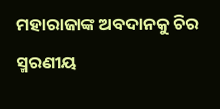ମହାରାଜାଙ୍କ ଅବଦାନକୁ ଚିର ସ୍ମରଣୀୟ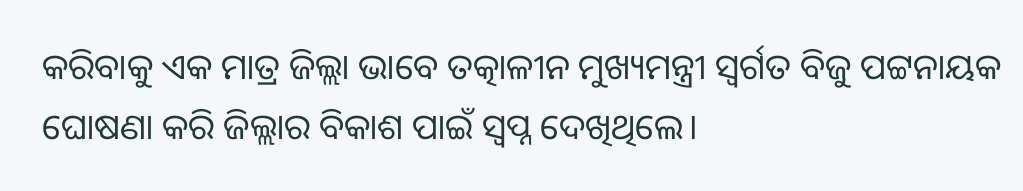କରିବାକୁ ଏକ ମାତ୍ର ଜିଲ୍ଲା ଭାବେ ତତ୍କାଳୀନ ମୁଖ୍ୟମନ୍ତ୍ରୀ ସ୍ଵର୍ଗତ ବିଜୁ ପଟ୍ଟନାୟକ ଘୋଷଣା କରି ଜିଲ୍ଲାର ବିକାଶ ପାଇଁ ସ୍ଵପ୍ନ ଦେଖିଥିଲେ।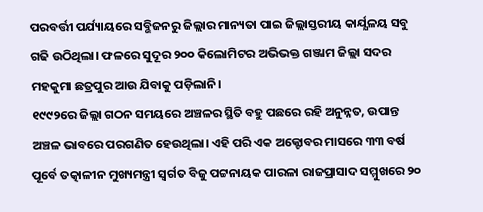ପରବର୍ତ୍ତୀ ପର୍ଯ୍ୟାୟରେ ସବ୍ଭିଜନରୁ ଜିଲ୍ଲାର ମାନ୍ୟତା ପାଇ ଜିଲ୍ଲାସ୍ତରୀୟ କାର୍ଯ୍ଯଳୟ ସବୁ ଗଢି ଉଠିଥିଲା। ଫଳରେ ସୁଦୂର ୨୦୦ କିଲୋମିଟର ଅଭିଭକ୍ତ ଗଞ୍ଜାମ ଜିଲ୍ଲା ସଦର ମହକୁମା ଛତ୍ରପୁର ଆଉ ଯିବାକୁ ପଡ଼ିଲାନି।
୧୯୯୨ରେ ଜିଲ୍ଲା ଗଠନ ସମୟରେ ଅଞ୍ଚଳର ସ୍ଥିତି ବହୁ ପଛରେ ରହି ଅନୁନ୍ନତ, ଉପାନ୍ତ ଅଞ୍ଚଳ ଭାବରେ ପରଗଣିତ ହେଉଥିଲା। ଏହି ପରି ଏକ ଅକ୍ଟୋବର ମାସରେ ୩୩ ବର୍ଷ ପୂର୍ବେ ତତ୍କାଳୀନ ମୁଖ୍ୟମନ୍ତ୍ରୀ ସ୍ଵର୍ଗତ ବିଜୁ ପଟ୍ଟନାୟକ ପାରଳା ରାଜପ୍ରାସାଦ ସମ୍ମୁଖରେ ୨୦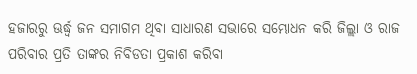ହଜାରରୁ ଊର୍ଦ୍ଧ୍ବ ଜନ ସମାଗମ ଥିବା ସାଧାରଣ ସଭାରେ ସମ୍ଭୋଧନ କରି ଜିଲ୍ଲା ଓ ରାଜ ପରିବାର ପ୍ରତି ତାଙ୍କର ନିବିଡତା ପ୍ରକାଶ କରିବା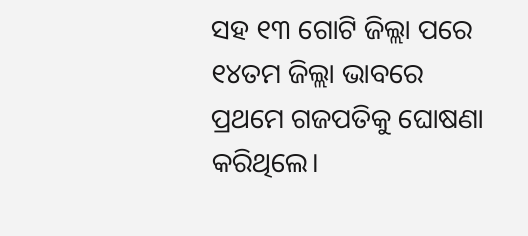ସହ ୧୩ ଗୋଟି ଜିଲ୍ଲା ପରେ ୧୪ତମ ଜିଲ୍ଲା ଭାବରେ ପ୍ରଥମେ ଗଜପତିକୁ ଘୋଷଣା କରିଥିଲେ।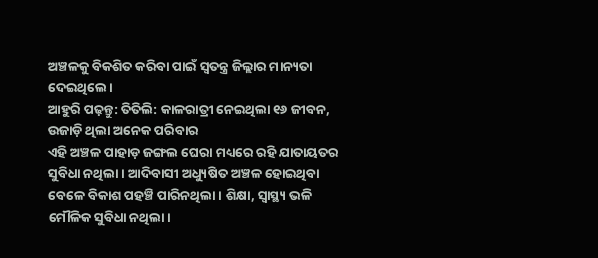ଅଞ୍ଚଳକୁ ବିକଶିତ କରିବା ପାଇଁ ସ୍ଵତନ୍ତ୍ର ଜିଲ୍ଲାର ମାନ୍ୟତା ଦେଇଥିଲେ।
ଆହୁରି ପଢ଼ନ୍ତୁ: ତିତିଲି: କାଳରାତ୍ରୀ ନେଇଥିଲା ୧୬ ଜୀବନ, ଉଜାଡ଼ି ଥିଲା ଅନେକ ପରିବାର
ଏହି ଅଞ୍ଚଳ ପାହାଡ଼ ଜଙ୍ଗଲ ଘେରା ମଧ୍ୟରେ ରହି ଯାତାୟତର ସୁବିଧା ନଥିଲା। ଆଦିବାସୀ ଅଧ୍ୟୁଷିତ ଅଞ୍ଚଳ ହୋଇଥିବା ବେଳେ ବିକାଶ ପହଞ୍ଚି ପାରିନଥିଲା। ଶିକ୍ଷା, ସ୍ୱାସ୍ଥ୍ୟ ଭଳି ମୌଳିକ ସୁବିଧା ନଥିଲା।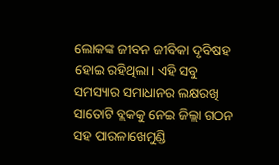ଲୋକଙ୍କ ଜୀବନ ଜୀବିକା ଦୃବିଷହ ହୋଇ ରହିଥିଲା। ଏହି ସବୁ ସମସ୍ୟାର ସମାଧାନର ଲକ୍ଷରଖି ସାତୋଟି ବ୍ଲକକୁ ନେଇ ଜିଲ୍ଲା ଗଠନ ସହ ପାରଳାଖେମୁଣ୍ଡି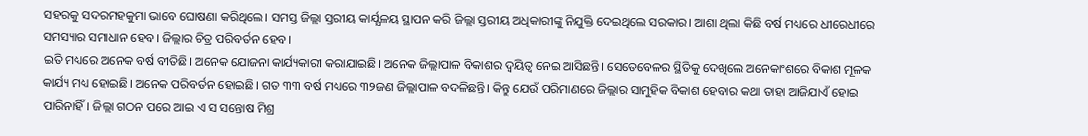ସହରକୁ ସଦରମହକୁମା ଭାବେ ଘୋଷଣା କରିଥିଲେ। ସମସ୍ତ ଜିଲ୍ଲା ସ୍ତରୀୟ କାର୍ଯ୍ଯଳୟ ସ୍ଥାପନ କରି ଜିଲ୍ଲା ସ୍ତରୀୟ ଅଧିକାରୀଙ୍କୁ ନିଯୁକ୍ତି ଦେଇଥିଲେ ସରକାର। ଆଶା ଥିଲା କିଛି ବର୍ଷ ମଧ୍ୟରେ ଧୀରେଧୀରେ ସମସ୍ୟାର ସମାଧାନ ହେବ। ଜିଲ୍ଲାର ଚିତ୍ର ପରିବର୍ତନ ହେବ।
ଇତି ମଧ୍ୟରେ ଅନେକ ବର୍ଷ ବୀତିଛି। ଅନେକ ଯୋଜନା କାର୍ଯ୍ୟକାରୀ କରାଯାଇଛି। ଅନେକ ଜିଲ୍ଲାପାଳ ବିକାଶର ଦ୍ବୟିତ୍ଵ ନେଇ ଆସିଛନ୍ତି। ସେତେବେଳର ସ୍ଥିତିକୁ ଦେଖିଲେ ଅନେକାଂଶରେ ବିକାଶ ମୂଳକ କାର୍ଯ୍ୟ ମଧ୍ୟ ହୋଇଛି। ଅନେକ ପରିବର୍ତନ ହୋଇଛି। ଗତ ୩୩ ବର୍ଷ ମଧ୍ୟରେ ୩୨ଜଣ ଜିଲ୍ଲାପାଳ ବଦଳିଛନ୍ତି। କିନ୍ତୁ ଯେଉଁ ପରିମାଣରେ ଜିଲ୍ଲାର ସାମୁହିକ ବିକାଶ ହେବାର କଥା ତାହା ଆଜିଯାଏଁ ହୋଇ ପାରିନାହିଁ। ଜିଲ୍ଲା ଗଠନ ପରେ ଆଇ ଏ ସ ସନ୍ତୋଷ ମିଶ୍ର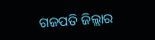ଗଜପତି ଜିଲ୍ଲାର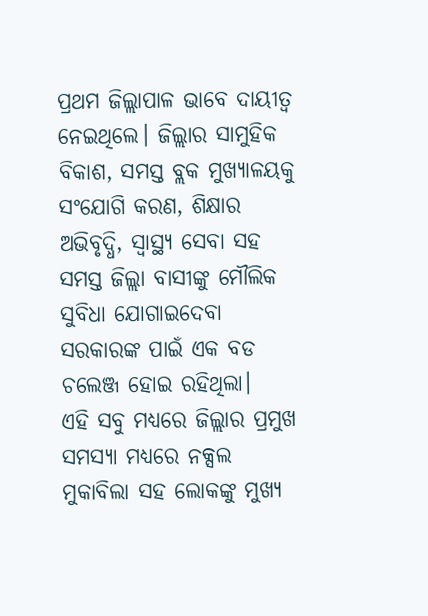ପ୍ରଥମ ଜିଲ୍ଲାପାଳ ଭାବେ ଦାୟୀତ୍ବ ନେଇଥିଲେ। ଜିଲ୍ଲାର ସାମୁହିକ ବିକାଶ, ସମସ୍ତ ବ୍ଲକ ମୁଖ୍ୟାଳୟକୁ ସଂଯୋଗି କରଣ, ଶିକ୍ଷାର ଅଭିବୃଦ୍ଧି, ସ୍ୱାସ୍ଥ୍ୟ ସେବା ସହ ସମସ୍ତ ଜିଲ୍ଲା ବାସୀଙ୍କୁ ମୌଲିକ ସୁବିଧା ଯୋଗାଇଦେବା ସରକାରଙ୍କ ପାଇଁ ଏକ ବଡ ଚଲେଞ୍ଜ ହୋଇ ରହିଥିଲା।
ଏହି ସବୁ ମଧ୍ୟରେ ଜିଲ୍ଲାର ପ୍ରମୁଖ ସମସ୍ଯା ମଧ୍ୟରେ ନକ୍ସଲ ମୁକାବିଲା ସହ ଲୋକଙ୍କୁ ମୁଖ୍ୟ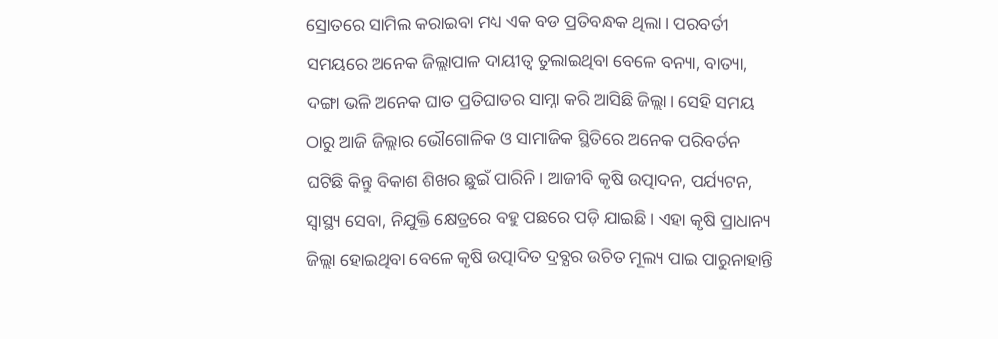ସ୍ରୋତରେ ସାମିଲ କରାଇବା ମଧ୍ୟ ଏକ ବଡ ପ୍ରତିବନ୍ଧକ ଥିଲା। ପରବର୍ତୀ ସମୟରେ ଅନେକ ଜିଲ୍ଲାପାଳ ଦାୟୀତ୍ଵ ତୁଲାଇଥିବା ବେଳେ ବନ୍ୟା, ବାତ୍ୟା, ଦଙ୍ଗା ଭଳି ଅନେକ ଘାତ ପ୍ରତିଘାତର ସାମ୍ନା କରି ଆସିଛି ଜିଲ୍ଲା। ସେହି ସମୟ ଠାରୁ ଆଜି ଜିଲ୍ଲାର ଭୌଗୋଳିକ ଓ ସାମାଜିକ ସ୍ଥିତିରେ ଅନେକ ପରିବର୍ତନ ଘଟିଛି କିନ୍ତୁ ବିକାଶ ଶିଖର ଛୁଇଁ ପାରିନି। ଆଜୀବି କୃଷି ଉତ୍ପାଦନ, ପର୍ଯ୍ୟଟନ, ସ୍ଵାସ୍ଥ୍ୟ ସେବା, ନିଯୁକ୍ତି କ୍ଷେତ୍ରରେ ବହୁ ପଛରେ ପଡ଼ି ଯାଇଛି। ଏହା କୃଷି ପ୍ରାଧାନ୍ୟ ଜିଲ୍ଲା ହୋଇଥିବା ବେଳେ କୃଷି ଉତ୍ପାଦିତ ଦ୍ରବ୍ଯର ଉଚିତ ମୂଲ୍ୟ ପାଇ ପାରୁନାହାନ୍ତି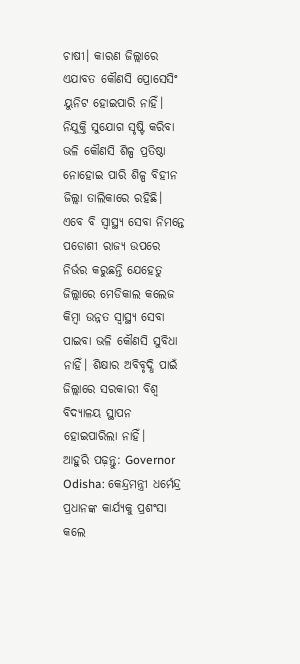ଚାଷୀ। କାରଣ ଜିଲ୍ଲାରେ ଏଯାବତ କୌଣସି ପ୍ରୋସେସିଂ ୟୁନିଟ ହୋଇପାରି ନାହିଁ। ନିଯୁକ୍ତି ସୁଯୋଗ ସୃଷ୍ଟି କରିବା ଭଳି କୌଣସି ଶିଳ୍ପ ପ୍ରତିଷ୍ଠା ନୋହୋଇ ପାରି ଶିଳ୍ପ ବିହୀନ ଜିଲ୍ଲା ତାଲିକାରେ ରହିଛି। ଏବେ ବି ସ୍ୱାସ୍ଥ୍ୟ ସେବା ନିମନ୍ତେ ପଡୋଶୀ ରାଜ୍ୟ ଉପରେ ନିର୍ଭର କରୁଛନ୍ତି ଯେହେତୁ ଜିଲ୍ଲାରେ ମେଡିକାଲ କଲେଜ କିମ୍ବା ଉନ୍ନତ ସ୍ୱାସ୍ଥ୍ୟ ସେବା ପାଇବା ଭଳି କୌଣସି ସୁବିଧା ନାହିଁ। ଶିକ୍ଷାର ଅବିବୃଦ୍ଧି ପାଇଁ ଜିଲ୍ଲାରେ ସରକାରୀ ବିଶ୍ଵ ବିଦ୍ୟାଳୟ ସ୍ଥାପନ ହୋଇପାରିଲା ନାହିଁ।
ଆହୁରି ପଢ଼ନ୍ତୁ: Governor Odisha: କେନ୍ଦ୍ରମନ୍ତ୍ରୀ ଧର୍ମେନ୍ଦ୍ର ପ୍ରଧାନଙ୍କ କାର୍ଯ୍ୟକୁ ପ୍ରଶଂସା କଲେ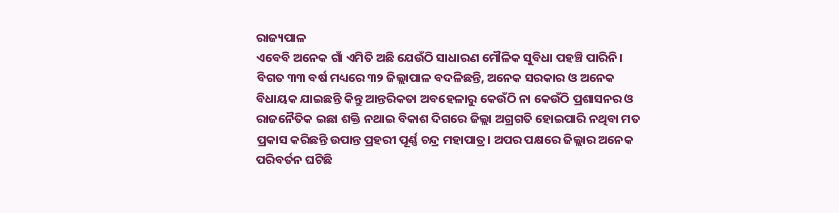ରାଜ୍ୟପାଳ
ଏବେବି ଅନେକ ଗାଁ ଏମିତି ଅଛି ଯେଉଁଠି ସାଧାରଣ ମୌଳିକ ସୁବିଧା ପହଞ୍ଚି ପାରିନି। ବିଗତ ୩୩ ବର୍ଷ ମଧ୍ୟରେ ୩୨ ଜିଲ୍ଲାପାଳ ବଦଳିଛନ୍ତି, ଅନେକ ସରକାର ଓ ଅନେକ ବିଧାୟକ ଯାଇଛନ୍ତି କିନ୍ତୁ ଆନ୍ତରିକତା ଅବହେଳାରୁ କେଉଁଠି ନା କେଉଁଠି ପ୍ରଶାସନର ଓ ରାଜନୈତିକ ଇଛା ଶକ୍ତି ନଥାଇ ବିକାଶ ଦିଗରେ ଜିଲ୍ଲା ଅଗ୍ରଗତି ହୋଇପାରି ନଥିବା ମତ ପ୍ରକାସ କରିଛନ୍ତି ଉପାନ୍ତ ପ୍ରହରୀ ପୂର୍ଣ୍ଣ ଚନ୍ଦ୍ର ମହାପାତ୍ର। ଅପର ପକ୍ଷରେ ଜିଲ୍ଲାର ଅନେକ ପରିବର୍ତନ ଘଟିଛି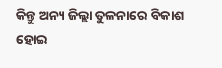କିନ୍ତୁ ଅନ୍ୟ ଜିଲ୍ଲା ତୁଳନାରେ ବିକାଶ ହୋଇ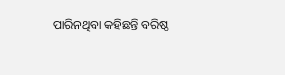ପାରିନଥିବା କହିଛନ୍ତି ବରିଷ୍ଠ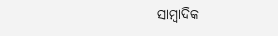ସାମ୍ବାଦିକ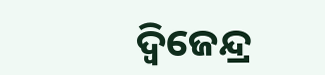ଦ୍ଵିଜେନ୍ଦ୍ର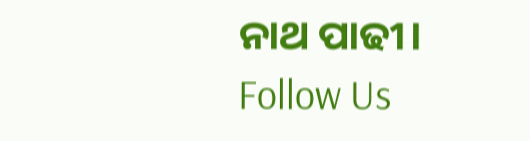ନାଥ ପାଢୀ।
Follow Us